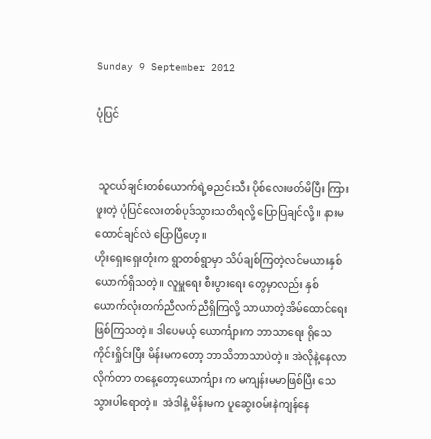Sunday 9 September 2012

ပုံပြင်


 သူငယ်ချင်းတစ်ယောက်ရဲ့ဓညင်းသီး ပိုစ်လေးဖတ်မိပြီး ကြားဖူးတဲ့ ပုံပြင်လေးတစ်ပုဒ်သွားသတိရလို့ ပြောပြချင်လို့။ နားမထောင်ချင်လဲ ပြောပြီဟေ့။
ဟိုးရှေးရှေးတုံးက ရွာတစ်ရွာမှာ သိပ်ချစ်ကြတဲ့လင်မယားနှစ်ယောက်ရှိသတဲ့။ လူမှူရေး စီးပွားရေး တွေမှာလည်း နှစ်ယောက်လုံးတက်ညီလက်ညီရှိကြလို့ သာယာတဲ့အိမ်ထောင်ရေးဖြစ်ကြသတဲ့။ ဒါပေမယ့် ယောင်္ကျားက ဘာသာရေး ရိုသေကိုင်းရှိုင်းပြီး မိန်းမကတော့ ဘာသိဘာသာပဲတဲ့။ အဲလိုနဲ့နေလာလိုက်တာ တနေ့တော့ယောင်္ကျား က မကျန်းမမာဖြစ်ပြီး သေသွားပါရောတဲ့။  အဲဒါနဲ့ မိန်းမက ပူဆွေးဝမ်းနဲကျန်နေ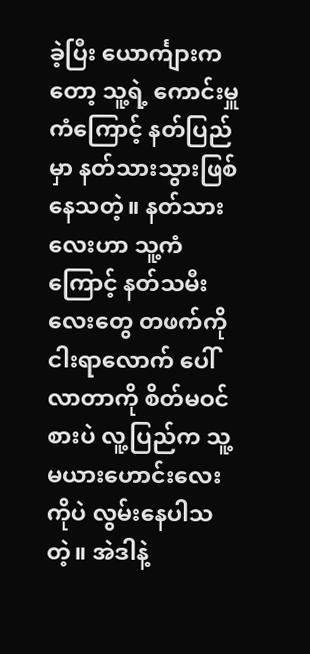ခဲ့ပြီး ယောင်္ကျားကတော့ သူ့ရဲ့ ကောင်းမှူကံကြောင့် နတ်ပြည်မှာ နတ်သားသွားဖြစ်နေသတဲ့။ နတ်သားလေးဟာ သူ့ကံကြောင့် နတ်သမီးလေးတွေ တဖက်ကိုငါးရာလောက် ပေါ်လာတာကို စိတ်မဝင်စားပဲ လူ့ပြည်က သူ့မယားဟောင်းလေးကိုပဲ လွမ်းနေပါသတဲ့။ အဲဒါနဲ့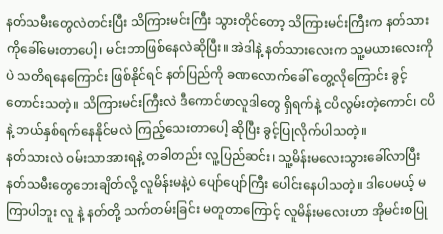နတ်သမီးတွေလဲတင်းပြီး သိကြားမင်းကြီး သွားတိုင်တော့ သိကြားမင်းကြီးက နတ်သားကိုခေါ်မေးတာပေါ့၊ မင်းဘာဖြစ်နေလဲဆိုပြီး။ အဲဒါနဲ့ နတ်သားလေးက သူ့မယားလေးကိုပဲ သတိရနေကြောင်း ဖြစ်နိုင်ရင် နတ်ပြည်ကို ခဏလောက်ခေါ် တွေ့လိုကြောင်း ခွင့်တောင်းသတဲ့။ သိကြားမင်းကြီးလဲ ဒီကောင်ဖာလူဒါတွေ ရှိရက်နဲ့ ငပိလွမ်းတဲ့ကောင်၊ ငပိနဲ့ ဘယ်နှစ်ရက်နေနိုင်မလဲ ကြည့်သေးတာပေါ့ ဆိုပြီး ခွင့်ပြုလိုက်ပါသတဲ့။
နတ်သားလဲ ဝမ်းသာအားရနဲ့ တခါတည်း လူ့ပြည်ဆင်း၊ သူ့မိန်းမလေးသွားခေါ်လာပြီး နတ်သမီးတွေဘေးချိတ်လို့ လူမိန်းမနဲ့ပဲ ပျော်ပျော်ကြီး ပေါင်းနေပါသတဲ့။ ဒါပေမယ့် မကြာပါဘူး လူ နဲ့ နတ်တို့ သက်တမ်းခြင်း မတူတာကြောင့် လူမိန်းမလေးဟာ အိုမင်းစပြု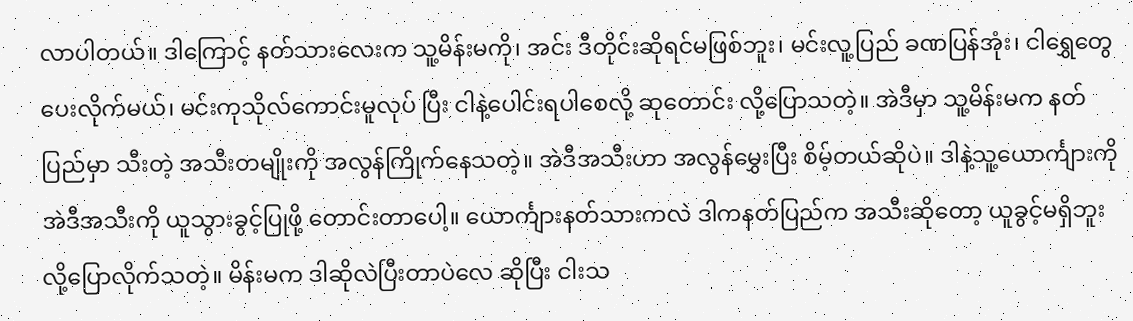လာပါတယ်။ ဒါကြောင့် နတ်သားလေးက သူ့မိန်းမကို၊ အင်း ဒီတိုင်းဆိုရင်မဖြစ်ဘူး၊ မင်းလူ့ပြည် ခဏပြန်အုံး၊ ငါရွှေတွေ ပေးလိုက်မယ်၊ မင်းကုသိုလ်ကောင်းမူလုပ် ပြီး ငါနဲ့ပေါင်းရပါစေလို့ ဆုတောင်း လို့ပြောသတဲ့။ အဲဒီမှာ သူ့မိန်းမက နတ်ပြည်မှာ သီးတဲ့ အသီးတမျိုးကို အလွန်ကြိုက်နေသတဲ့။ အဲဒီအသီးဟာ အလွန်မွှေးပြီး စိမ့်တယ်ဆိုပဲ။ ဒါနဲ့သူ့ယောင်္ကျားကို အဲဒီအသီးကို ယူသွားခွင့်ပြုဖို့ တောင်းတာပေါ့။ ယောင်္ကျားနတ်သားကလဲ ဒါကနတ်ပြည်က အသီးဆိုတော့ ယူခွင့်မရှိဘူး လို့ပြောလိုက်သတဲ့။ မိန်းမက ဒါဆိုလဲပြီးတာပဲလေ ဆိုပြီး ငါးသ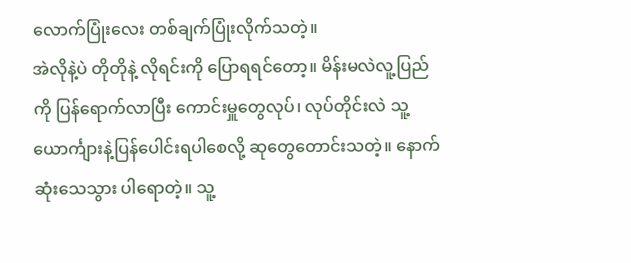လောက်ပြုံးလေး တစ်ချက်ပြုံးလိုက်သတဲ့။
အဲလိုနဲ့ပဲ တိုတိုနဲ့ လိုရင်းကို ပြောရရင်တော့။ မိန်းမလဲလူ့ပြည်ကို ပြန်ရောက်လာပြီး ကောင်းမှူတွေလုပ်၊ လုပ်တိုင်းလဲ သူ့ယောင်္ကျားနဲ့ပြန်ပေါင်းရပါစေလို့ ဆုတွေတောင်းသတဲ့။ နောက်ဆုံးသေသွား ပါရောတဲ့။ သူ့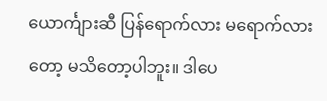ယောင်္ကျားဆီ ပြန်ရောက်လား မရောက်လားတော့ မသိတော့ပါဘူး။ ဒါပေ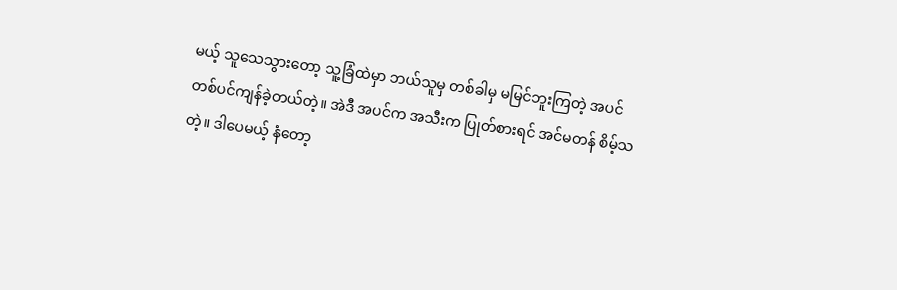မယ့် သူသေသွားတော့ သူ့ခြံထဲမှာ ဘယ်သူမှ တစ်ခါမှ မမြင်ဘူးကြတဲ့ အပင်တစ်ပင်ကျန်ခဲ့တယ်တဲ့။ အဲဒီ အပင်က အသီးက ပြုတ်စားရင် အင်မတန် စိမ့်သတဲ့။ ဒါပေမယ့် နံတော့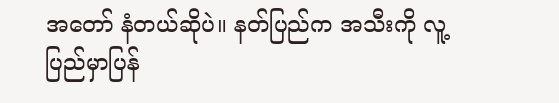အတော် နံတယ်ဆိုပဲ။ နတ်ပြည်က အသီးကို လူ့ပြည်မှာပြန်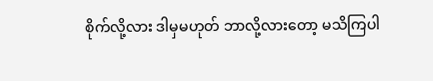စိုက်လို့လား ဒါမှမဟုတ် ဘာလို့လားတော့ မသိကြပါ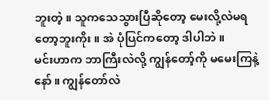ဘူးတဲ့။ သူကသေသွားပြီဆိုတော့ မေးလို့လဲမရတော့ဘူးကိုး။ အဲ ပုံပြင်ကတော့ ဒါပါဘဲ။
မင်းဟာက ဘာကြီးလဲလို့ ကျွန်တော့်ကို မမေးကြနဲ့နော်။ ကျွန်တော်လဲ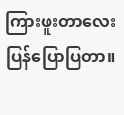ကြားဖူးတာလေး ပြန်ပြောပြတာ။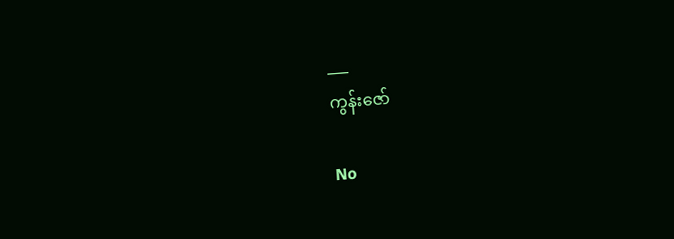___
ကွန်းဇော်

No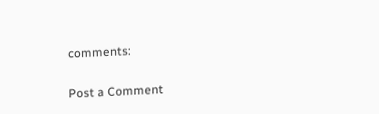comments:

Post a Comment